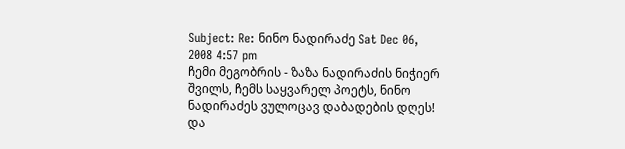Subject: Re: ნინო ნადირაძე Sat Dec 06, 2008 4:57 pm
ჩემი მეგობრის - ზაზა ნადირაძის ნიჭიერ შვილს, ჩემს საყვარელ პოეტს, ნინო ნადირაძეს ვულოცავ დაბადების დღეს! და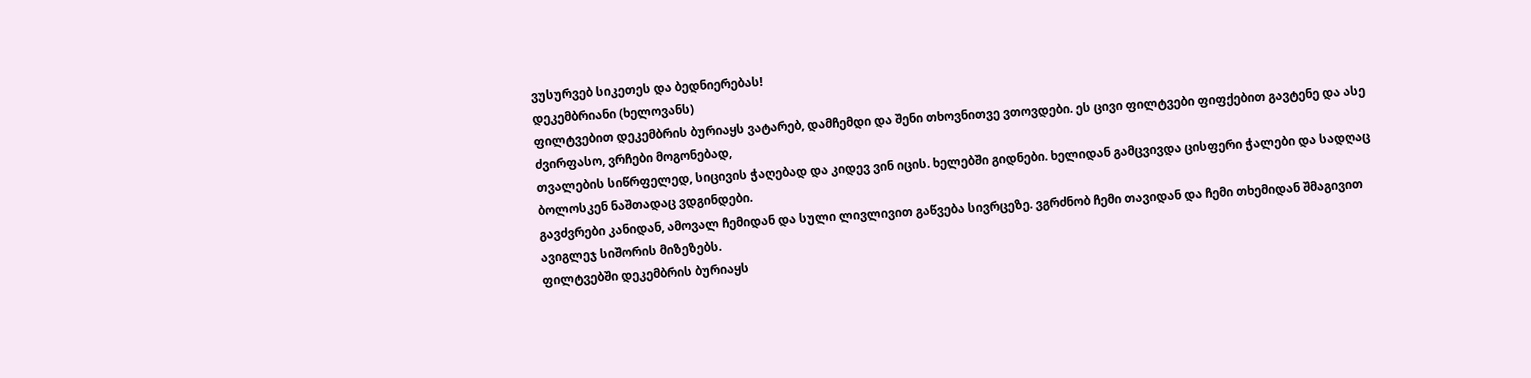ვუსურვებ სიკეთეს და ბედნიერებას!
დეკემბრიანი (ხელოვანს)
ფილტვებით დეკემბრის ბურიაყს ვატარებ, დამჩემდი და შენი თხოვნითვე ვთოვდები. ეს ცივი ფილტვები ფიფქებით გავტენე და ასე ძვირფასო, ვრჩები მოგონებად,
თვალების სიწრფელედ, სიცივის ჭაღებად და კიდევ ვინ იცის. ხელებში გიდნები. ხელიდან გამცვივდა ცისფერი ჭალები და სადღაც ბოლოსკენ ნაშთადაც ვდგინდები.
გავძვრები კანიდან, ამოვალ ჩემიდან და სული ლივლივით გაწვება სივრცეზე. ვგრძნობ ჩემი თავიდან და ჩემი თხემიდან შმაგივით ავიგლეჯ სიშორის მიზეზებს.
ფილტვებში დეკემბრის ბურიაყს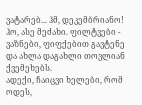ვატარებ... ჰმ, დეკემბრიანო! ჰო, ასე მეძახი. ფილტვები - ვაზნები, ფიფქებით გავტენე და ახლა დაგახლი თოვლიან ქვემეხებს.
ადექი, ჩაიცვი ხელები, რომ ოდეს,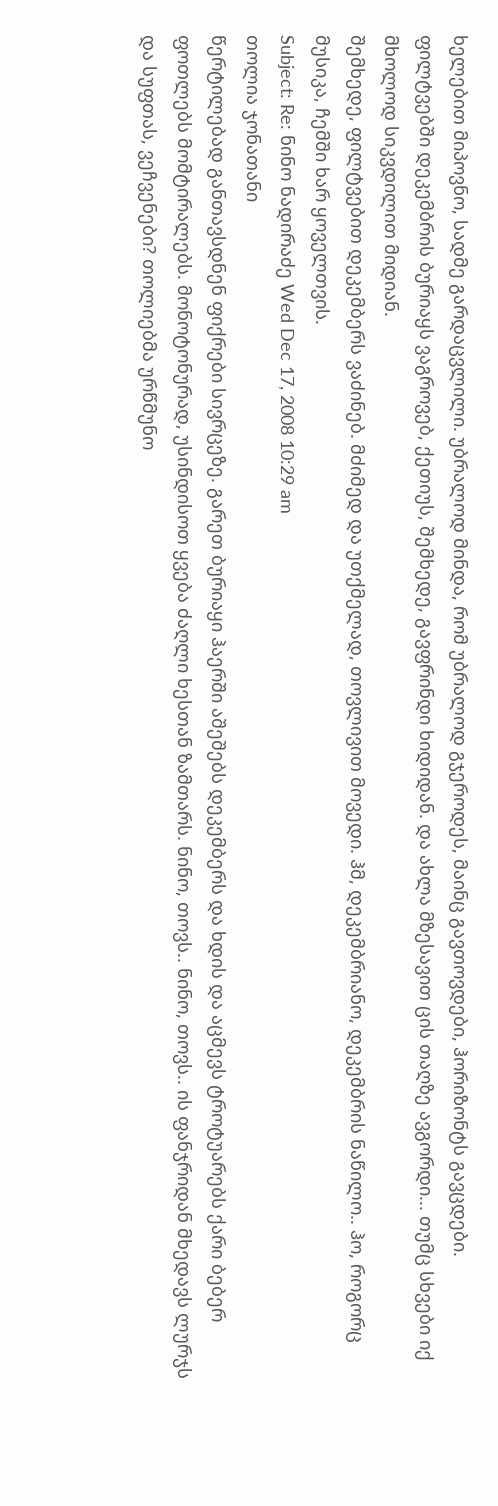ხელებით მიპოვნო, სადმე გარდაცვლილი. უბრალოდ მინდა, რომ უბრალოდ გჯეროდეს, მაინც გავთოვდები, ჰორიზონტს გავცდები.
ფილტვებში დეკემბრის ბურიაყს ვაგროვებ, ქეთიუს, შემხედე, გავფრინდი ხიდიდან. და ახლა მზესავით ცის თაღზე ავგორდი... თუმც სხვები იქ მხოლოდ სიკვდილით მიდიან.
შემხედე, ფილტვებით დეკემბერს ვაძინებ. მძიმედ და უთქმელად, თოვლივით მოვედი. ჰმ, დეკემბრიანო, დეკემბრის ნაწილო.. ჰო, როგორც მუსიკა, ჩემში ხარ ყოველთვის.
Subject: Re: ნინო ნადირაძე Wed Dec 17, 2008 10:29 am
თოლია ჯონათანი
წერტილებად განთავსდნენ ფიქრები სივრცეზე. გარეთ ბურიაყი ჰაერში აშეშებს დეკემბერს და ხდის და აცმევს ტროტუარებს ქარი ბებერ ფოთლებს მომტირალებს. მონოტონურად, უსინდისოთ ყვება ძაღლი ხესთან ზამთარს. ნინო, თოვს.. ნინო, თოვს.. ის ფანჯრიდან მხედავს ლურჯს და სუფთას, ვეჩვენები? თოლიებმა ურწმუნო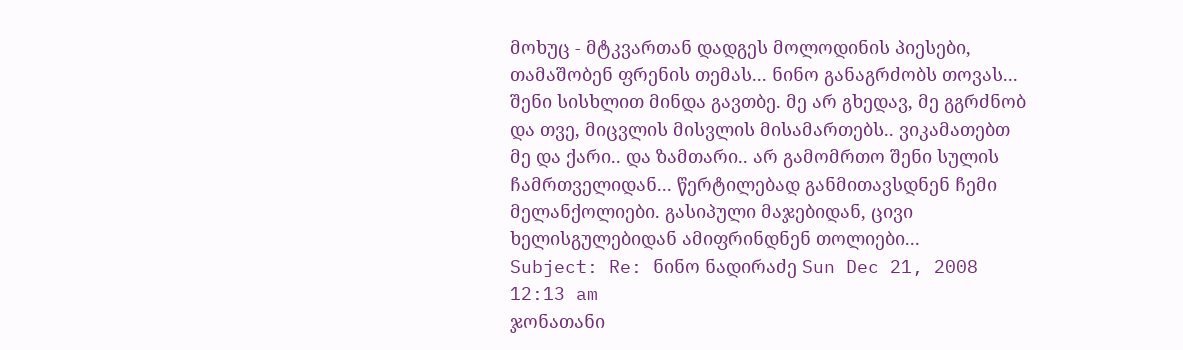მოხუც - მტკვართან დადგეს მოლოდინის პიესები, თამაშობენ ფრენის თემას... ნინო განაგრძობს თოვას... შენი სისხლით მინდა გავთბე. მე არ გხედავ, მე გგრძნობ და თვე, მიცვლის მისვლის მისამართებს.. ვიკამათებთ მე და ქარი.. და ზამთარი.. არ გამომრთო შენი სულის ჩამრთველიდან... წერტილებად განმითავსდნენ ჩემი მელანქოლიები. გასიპული მაჯებიდან, ცივი ხელისგულებიდან ამიფრინდნენ თოლიები...
Subject: Re: ნინო ნადირაძე Sun Dec 21, 2008 12:13 am
ჯონათანი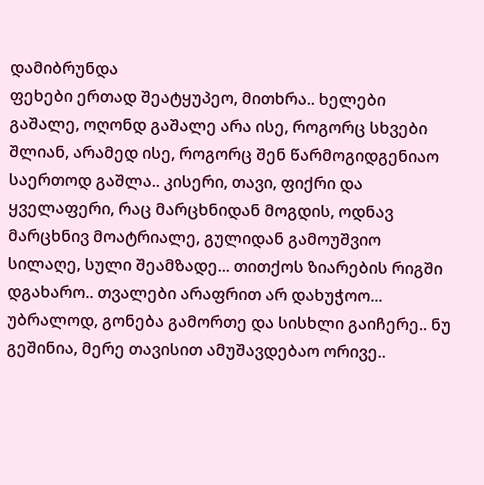დამიბრუნდა
ფეხები ერთად შეატყუპეო, მითხრა.. ხელები გაშალე, ოღონდ გაშალე არა ისე, როგორც სხვები შლიან, არამედ ისე, როგორც შენ წარმოგიდგენიაო საერთოდ გაშლა.. კისერი, თავი, ფიქრი და ყველაფერი, რაც მარცხნიდან მოგდის, ოდნავ მარცხნივ მოატრიალე, გულიდან გამოუშვიო სილაღე, სული შეამზადე... თითქოს ზიარების რიგში დგახარო.. თვალები არაფრით არ დახუჭოო... უბრალოდ, გონება გამორთე და სისხლი გაიჩერე.. ნუ გეშინია, მერე თავისით ამუშავდებაო ორივე..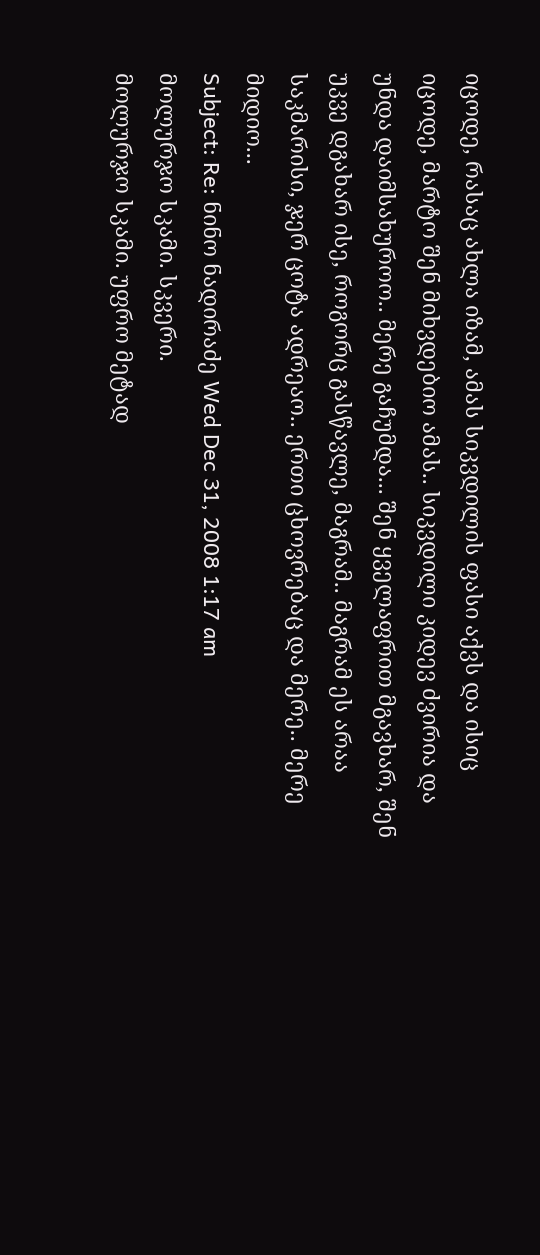იცოდე, რასაც ახლა იზამ, ამას სიკვდილის ფასი აქვს და ისიც იცოდე, მარტო შენ მიხვდებიო ამას.. სიკვდილი კიდევ ძვირია და უნდა დაიმსახუროო.. მერე გაჩუმდა... შენ ყველაფრით მგავხარ, შენ უკვე დგახარ ისე, როგორც გასწავლე, მაგრამ.. მაგრამ ეს არაა საკმარისი, ჯერ ცოტა ადრეაო.. ერთი ცხოვრებაც და მერე.. მერე მიდიო...
Subject: Re: ნინო ნადირაძე Wed Dec 31, 2008 1:17 am
მოლურჯო სკამი. სკვერი.
მოლურჯო სკამი. უფრო მეტად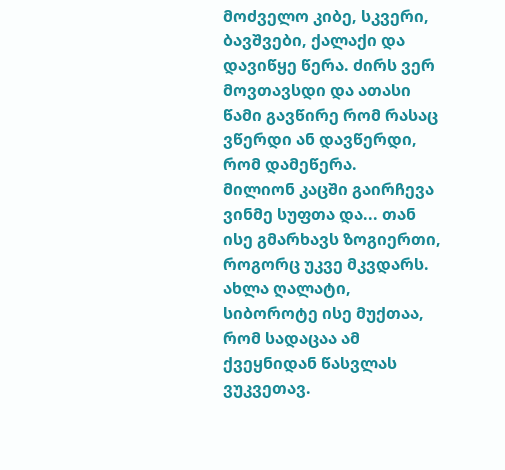მოძველო კიბე, სკვერი, ბავშვები, ქალაქი და დავიწყე წერა. ძირს ვერ მოვთავსდი და ათასი წამი გავწირე რომ რასაც ვწერდი ან დავწერდი, რომ დამეწერა.
მილიონ კაცში გაირჩევა ვინმე სუფთა და... თან ისე გმარხავს ზოგიერთი, როგორც უკვე მკვდარს. ახლა ღალატი, სიბოროტე ისე მუქთაა, რომ სადაცაა ამ ქვეყნიდან წასვლას ვუკვეთავ.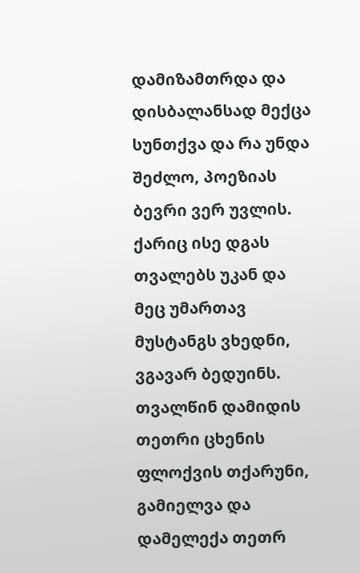დამიზამთრდა და დისბალანსად მექცა სუნთქვა და რა უნდა შეძლო, პოეზიას ბევრი ვერ უვლის. ქარიც ისე დგას თვალებს უკან და მეც უმართავ მუსტანგს ვხედნი, ვგავარ ბედუინს.
თვალწინ დამიდის თეთრი ცხენის ფლოქვის თქარუნი, გამიელვა და დამელექა თეთრ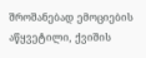შროშანებად ემოციების აწყვეტილი, ქვიშის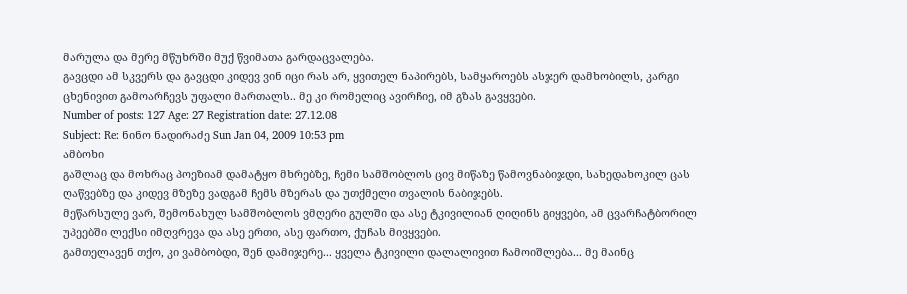მარულა და მერე მწუხრში მუქ წვიმათა გარდაცვალება.
გავცდი ამ სკვერს და გავცდი კიდევ ვინ იცი რას არ, ყვითელ ნაპირებს, სამყაროებს ასჯერ დამხობილს, კარგი ცხენივით გამოარჩევს უფალი მართალს.. მე კი რომელიც ავირჩიე, იმ გზას გავყვები.
Number of posts: 127 Age: 27 Registration date: 27.12.08
Subject: Re: ნინო ნადირაძე Sun Jan 04, 2009 10:53 pm
ამბოხი
გაშლაც და მოხრაც პოეზიამ დამატყო მხრებზე, ჩემი სამშობლოს ცივ მიწაზე წამოვნაბიჯდი, სახედახოკილ ცას ღაწვებზე და კიდევ მზეზე ვადგამ ჩემს მზერას და უთქმელი თვალის ნაბიჯებს.
მეწარსულე ვარ, შემონახულ სამშობლოს ვმღერი გულში და ასე ტკივილიან ღიღინს გიყვები, ამ ცვარჩატბორილ უპეებში ლექსი იმღვრევა და ასე ერთი, ასე ფართო, ქუჩას მივყვები.
გამთელავენ თქო, კი ვამბობდი, შენ დამიჯერე... ყველა ტკივილი დალალივით ჩამოიშლება... მე მაინც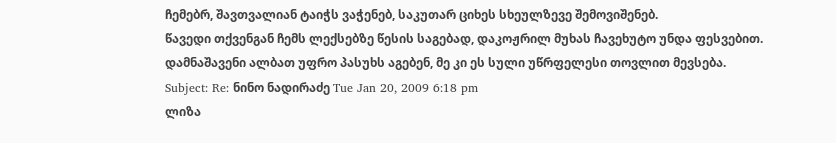ჩემებრ, შავთვალიან ტაიჭს ვაჭენებ, საკუთარ ციხეს სხეულზევე შემოვიშენებ.
წავედი თქვენგან ჩემს ლექსებზე წესის საგებად, დაკოჟრილ მუხას ჩავეხუტო უნდა ფესვებით. დამნაშავენი ალბათ უფრო პასუხს აგებენ, მე კი ეს სული უწრფელესი თოვლით მევსება.
Subject: Re: ნინო ნადირაძე Tue Jan 20, 2009 6:18 pm
ლიზა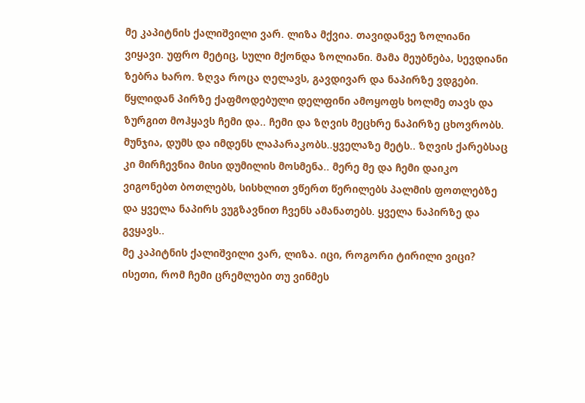მე კაპიტნის ქალიშვილი ვარ. ლიზა მქვია. თავიდანვე ზოლიანი ვიყავი. უფრო მეტიც, სული მქონდა ზოლიანი. მამა მეუბნება, სევდიანი ზებრა ხარო. ზღვა როცა ღელავს, გავდივარ და ნაპირზე ვდგები. წყლიდან პირზე ქაფმოდებული დელფინი ამოყოფს ხოლმე თავს და ზურგით მოჰყავს ჩემი და.. ჩემი და ზღვის მეცხრე ნაპირზე ცხოვრობს. მუნჯია, დუმს და იმდენს ლაპარაკობს..ყველაზე მეტს.. ზღვის ქარებსაც კი მირჩევნია მისი დუმილის მოსმენა.. მერე მე და ჩემი დაიკო ვიგონებთ ბოთლებს, სისხლით ვწერთ წერილებს პალმის ფოთლებზე და ყველა ნაპირს ვუგზავნით ჩვენს ამანათებს. ყველა ნაპირზე და გვყავს..
მე კაპიტნის ქალიშვილი ვარ, ლიზა. იცი, როგორი ტირილი ვიცი? ისეთი, რომ ჩემი ცრემლები თუ ვინმეს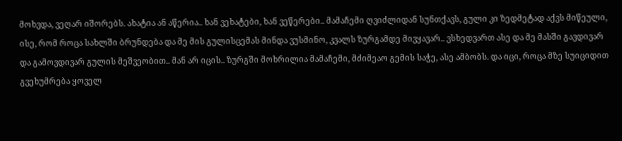მოხვდა, ვეღარ იშორებს. ახატია ან აწერია.. ხან ვეხატები, ხან ვეწერები.. მამაჩემი ღვიძლიდან სუნთქავს, გული კი ზედმეტად აქვს მიწეული, ისე, რომ როცა სახლში ბრუნდება და მე მის გულისცემას მინდა ვუსმინო, კვალს ზურგამდე მივყავარ.. ვსხედვართ ასე და მე მასში გავდივარ და გამოვდივარ გულის მეშვეობით.. მან არ იცის.. ზურგში მოხრილია მამაჩემი, მძიმეაო გემის საჭე, ასე ამბობს. და იცი, როცა მზე სუიციდით გვეხუმრება ყოველ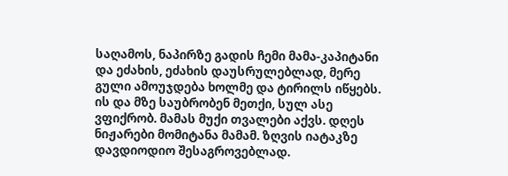საღამოს, ნაპირზე გადის ჩემი მამა-კაპიტანი და ეძახის, ეძახის დაუსრულებლად, მერე გული ამოუჯდება ხოლმე და ტირილს იწყებს. ის და მზე საუბრობენ მეთქი, სულ ასე ვფიქრობ. მამას მუქი თვალები აქვს. დღეს ნიჟარები მომიტანა მამამ. ზღვის იატაკზე დავდიოდიო შესაგროვებლად.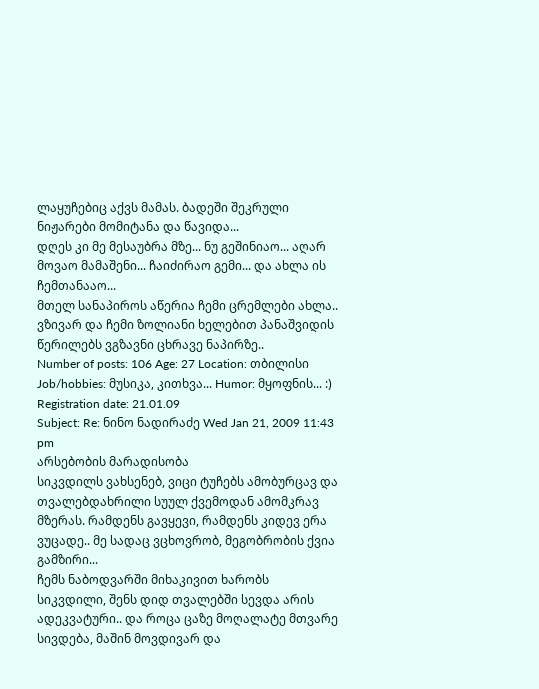ლაყუჩებიც აქვს მამას. ბადეში შეკრული ნიჟარები მომიტანა და წავიდა...
დღეს კი მე მესაუბრა მზე... ნუ გეშინიაო... აღარ მოვაო მამაშენი... ჩაიძირაო გემი... და ახლა ის ჩემთანააო...
მთელ სანაპიროს აწერია ჩემი ცრემლები ახლა.. ვზივარ და ჩემი ზოლიანი ხელებით პანაშვიდის წერილებს ვგზავნი ცხრავე ნაპირზე..
Number of posts: 106 Age: 27 Location: თბილისი Job/hobbies: მუსიკა, კითხვა... Humor: მყოფნის... :) Registration date: 21.01.09
Subject: Re: ნინო ნადირაძე Wed Jan 21, 2009 11:43 pm
არსებობის მარადისობა
სიკვდილს ვახსენებ, ვიცი ტუჩებს ამობურცავ და თვალებდახრილი სუულ ქვემოდან ამომკრავ მზერას. რამდენს გავყევი, რამდენს კიდევ ერა ვუცადე.. მე სადაც ვცხოვრობ, მეგობრობის ქვია გამზირი...
ჩემს ნაბოდვარში მიხაკივით ხარობს სიკვდილი, შენს დიდ თვალებში სევდა არის ადეკვატური.. და როცა ცაზე მოღალატე მთვარე სივდება, მაშინ მოვდივარ და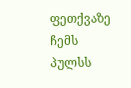ფეთქვაზე ჩემს პულსს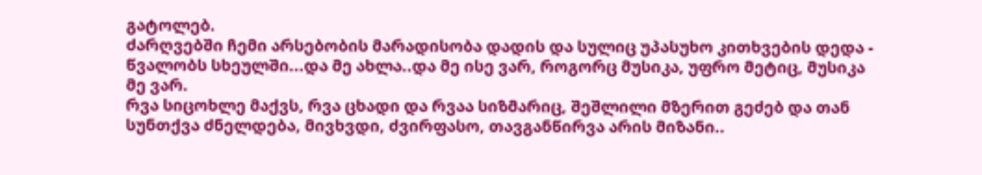გატოლებ.
ძარღვებში ჩემი არსებობის მარადისობა დადის და სულიც უპასუხო კითხვების დედა - წვალობს სხეულში...და მე ახლა..და მე ისე ვარ, როგორც მუსიკა, უფრო მეტიც, მუსიკა მე ვარ.
რვა სიცოხლე მაქვს, რვა ცხადი და რვაა სიზმარიც, შეშლილი მზერით გეძებ და თან სუნთქვა ძნელდება, მივხვდი, ძვირფასო, თავგანწირვა არის მიზანი..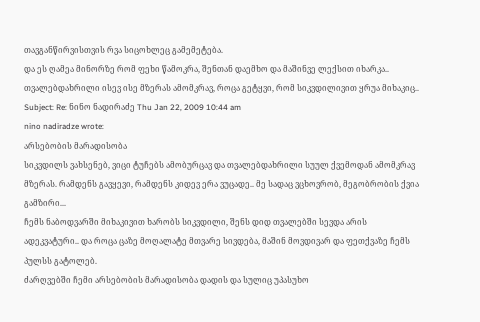თავგანწირვისთვის რვა სიცოხლეც გამემეტება.
და ეს ღამეა მინორზე რომ ფეხი წამოკრა, შენთან დაემხო და მაშინვე ლექსით იხარკა.. თვალებდახრილი ისევ ისე მზერას ამომკრავ, როცა გეტყვი, რომ სიკვდილივით ყრუა მიხაკიც..
Subject: Re: ნინო ნადირაძე Thu Jan 22, 2009 10:44 am
nino nadiradze wrote:
არსებობის მარადისობა
სიკვდილს ვახსენებ, ვიცი ტუჩებს ამობურცავ და თვალებდახრილი სუულ ქვემოდან ამომკრავ მზერას. რამდენს გავყევი, რამდენს კიდევ ერა ვუცადე.. მე სადაც ვცხოვრობ, მეგობრობის ქვია გამზირი...
ჩემს ნაბოდვარში მიხაკივით ხარობს სიკვდილი, შენს დიდ თვალებში სევდა არის ადეკვატური.. და როცა ცაზე მოღალატე მთვარე სივდება, მაშინ მოვდივარ და ფეთქვაზე ჩემს პულსს გატოლებ.
ძარღვებში ჩემი არსებობის მარადისობა დადის და სულიც უპასუხო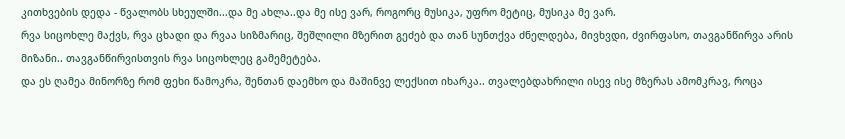კითხვების დედა - წვალობს სხეულში...და მე ახლა..და მე ისე ვარ, როგორც მუსიკა, უფრო მეტიც, მუსიკა მე ვარ.
რვა სიცოხლე მაქვს, რვა ცხადი და რვაა სიზმარიც, შეშლილი მზერით გეძებ და თან სუნთქვა ძნელდება, მივხვდი, ძვირფასო, თავგანწირვა არის მიზანი.. თავგანწირვისთვის რვა სიცოხლეც გამემეტება.
და ეს ღამეა მინორზე რომ ფეხი წამოკრა, შენთან დაემხო და მაშინვე ლექსით იხარკა.. თვალებდახრილი ისევ ისე მზერას ამომკრავ, როცა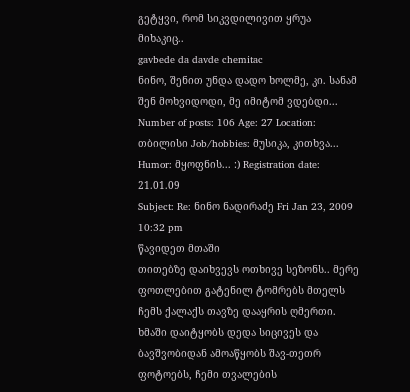გეტყვი, რომ სიკვდილივით ყრუა მიხაკიც..
gavbede da davde chemitac
ნინო, შენით უნდა დადო ხოლმე, კი. სანამ შენ მოხვიდოდი, მე იმიტომ ვდებდი...
Number of posts: 106 Age: 27 Location: თბილისი Job/hobbies: მუსიკა, კითხვა... Humor: მყოფნის... :) Registration date: 21.01.09
Subject: Re: ნინო ნადირაძე Fri Jan 23, 2009 10:32 pm
წავიდეთ მთაში
თითებზე დაიხვევს ოთხივე სეზონს.. მერე ფოთლებით გატენილ ტომრებს მთელს ჩემს ქალაქს თავზე დააყრის ღმერთი. ხმაში დაიტყობს დედა სიცივეს და ბავშვობიდან ამოაწყობს შავ-თეთრ ფოტოებს, ჩემი თვალების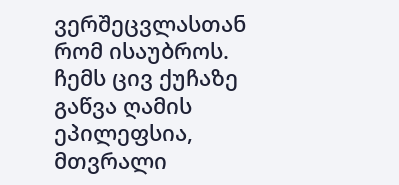ვერშეცვლასთან რომ ისაუბროს. ჩემს ცივ ქუჩაზე გაწვა ღამის ეპილეფსია, მთვრალი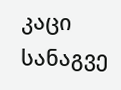კაცი სანაგვე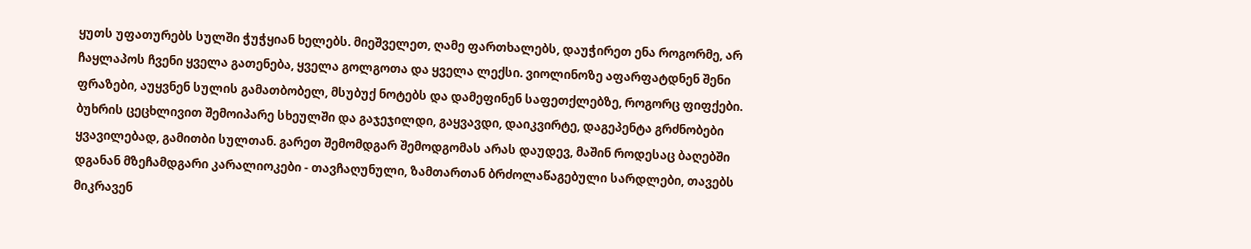ყუთს უფათურებს სულში ჭუჭყიან ხელებს. მიეშველეთ, ღამე ფართხალებს, დაუჭირეთ ენა როგორმე, არ ჩაყლაპოს ჩვენი ყველა გათენება, ყველა გოლგოთა და ყველა ლექსი. ვიოლინოზე აფარფატდნენ შენი ფრაზები, აუყვნენ სულის გამათბობელ, მსუბუქ ნოტებს და დამეფინენ საფეთქლებზე, როგორც ფიფქები. ბუხრის ცეცხლივით შემოიპარე სხეულში და გაჯეჯილდი, გაყვავდი, დაიკვირტე, დაგეპენტა გრძნობები ყვავილებად, გამითბი სულთან. გარეთ შემომდგარ შემოდგომას არას დაუდევ, მაშინ როდესაც ბაღებში დგანან მზეჩამდგარი კარალიოკები - თავჩაღუნული, ზამთართან ბრძოლაწაგებული სარდლები, თავებს მიკრავენ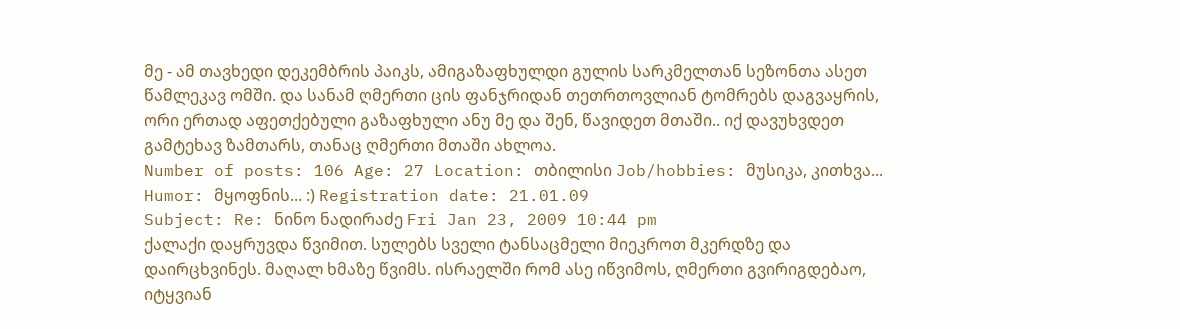მე - ამ თავხედი დეკემბრის პაიკს, ამიგაზაფხულდი გულის სარკმელთან სეზონთა ასეთ წამლეკავ ომში. და სანამ ღმერთი ცის ფანჯრიდან თეთრთოვლიან ტომრებს დაგვაყრის, ორი ერთად აფეთქებული გაზაფხული ანუ მე და შენ, წავიდეთ მთაში.. იქ დავუხვდეთ გამტეხავ ზამთარს, თანაც ღმერთი მთაში ახლოა.
Number of posts: 106 Age: 27 Location: თბილისი Job/hobbies: მუსიკა, კითხვა... Humor: მყოფნის... :) Registration date: 21.01.09
Subject: Re: ნინო ნადირაძე Fri Jan 23, 2009 10:44 pm
ქალაქი დაყრუვდა წვიმით. სულებს სველი ტანსაცმელი მიეკროთ მკერდზე და დაირცხვინეს. მაღალ ხმაზე წვიმს. ისრაელში რომ ასე იწვიმოს, ღმერთი გვირიგდებაო, იტყვიან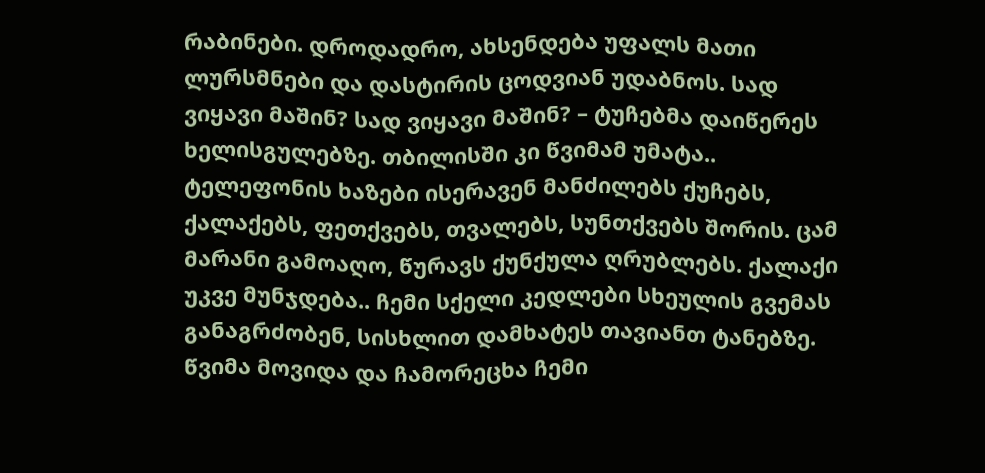რაბინები. დროდადრო, ახსენდება უფალს მათი ლურსმნები და დასტირის ცოდვიან უდაბნოს. სად ვიყავი მაშინ? სად ვიყავი მაშინ? – ტუჩებმა დაიწერეს ხელისგულებზე. თბილისში კი წვიმამ უმატა.. ტელეფონის ხაზები ისერავენ მანძილებს ქუჩებს, ქალაქებს, ფეთქვებს, თვალებს, სუნთქვებს შორის. ცამ მარანი გამოაღო, წურავს ქუნქულა ღრუბლებს. ქალაქი უკვე მუნჯდება.. ჩემი სქელი კედლები სხეულის გვემას განაგრძობენ, სისხლით დამხატეს თავიანთ ტანებზე. წვიმა მოვიდა და ჩამორეცხა ჩემი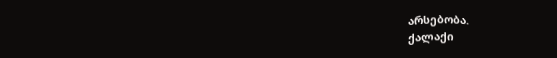არსებობა.
ქალაქი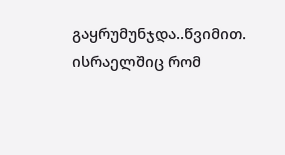გაყრუმუნჯდა..წვიმით. ისრაელშიც რომ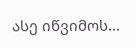ასე იწვიმოს...